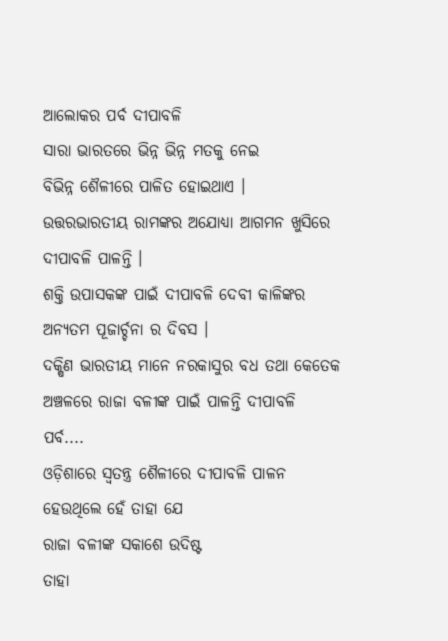ଆଲୋକର ପର୍ବ ଦୀପାବଳି
ସାରା ଭାରତରେ ଭିନ୍ନ ଭିନ୍ନ ମତକୁ ନେଇ
ବିଭିନ୍ନ ଶୈଳୀରେ ପାଳିତ ହୋଇଥାଏ ।
ଉତ୍ତରଭାରତୀୟ ରାମଙ୍କର ଅଯୋଧ୍ୟା ଆଗମନ ଖୁସିରେ ଦୀପାବଳି ପାଳନ୍ତି ।
ଶକ୍ତି ଉପାସକଙ୍କ ପାଇଁ ଦୀପାବଳି ଦେବୀ କାଳିଙ୍କର ଅନ୍ୟତମ ପୂଜାର୍ଚ୍ଚନା ର ଦିବସ ।
ଦକ୍ଷିଣ ଭାରତୀୟ ମାନେ ନରକାସୁର ବଧ ତଥା କେତେକ ଅଞ୍ଚଳରେ ରାଜା ବଳୀଙ୍କ ପାଇଁ ପାଳନ୍ତି ଦୀପାବଳି ପର୍ବ....
ଓଡ଼ିଶାରେ ସ୍ବତନ୍ତ୍ର ଶୈଳୀରେ ଦୀପାବଳି ପାଳନ ହେଉଥିଲେ ହେଁ ତାହା ଯେ
ରାଜା ବଳୀଙ୍କ ସକାଶେ ଉଦିଷ୍ଟ
ତାହା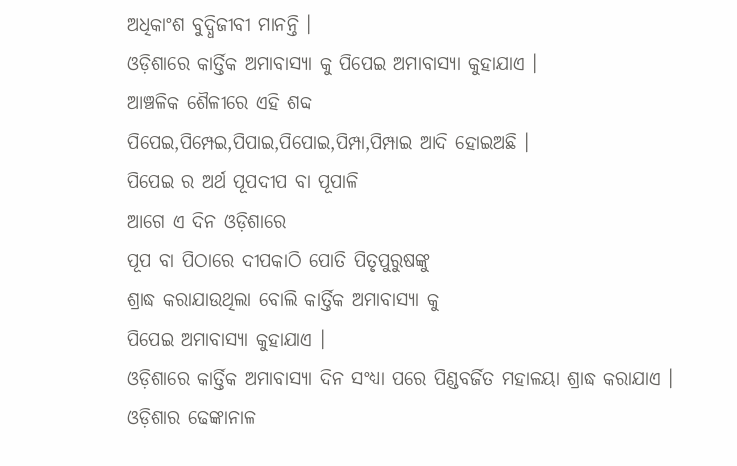ଅଧିକାଂଶ ବୁଦ୍ଧିଜୀବୀ ମାନନ୍ତି ।
ଓଡ଼ିଶାରେ କାର୍ତ୍ତିକ ଅମାବାସ୍ୟା କୁ ପିପେଇ ଅମାବାସ୍ୟା କୁହାଯାଏ ।
ଆଞ୍ଚଳିକ ଶୈଳୀରେ ଏହି ଶବ୍ଦ
ପିପେଇ,ପିମ୍ପେଇ,ପିପାଇ,ପିପୋଇ,ପିମ୍ପା,ପିମ୍ପାଇ ଆଦି ହୋଇଅଛି ।
ପିପେଇ ର ଅର୍ଥ ପୂପଦୀପ ବା ପୂପାଳି
ଆଗେ ଏ ଦିନ ଓଡ଼ିଶାରେ
ପୂପ ବା ପିଠାରେ ଦୀପକାଠି ପୋତି ପିତୃପୁରୁଷଙ୍କୁ
ଶ୍ରାଦ୍ଧ କରାଯାଉଥିଲା ବୋଲି କାର୍ତ୍ତିକ ଅମାବାସ୍ୟା କୁ
ପିପେଇ ଅମାବାସ୍ୟା କୁହାଯାଏ ।
ଓଡ଼ିଶାରେ କାର୍ତ୍ତିକ ଅମାବାସ୍ୟା ଦିନ ସଂଧ୍ୟା ପରେ ପିଣ୍ଡବର୍ଜିତ ମହାଳୟା ଶ୍ରାଦ୍ଧ କରାଯାଏ ।
ଓଡ଼ିଶାର ଢେଙ୍କାନାଳ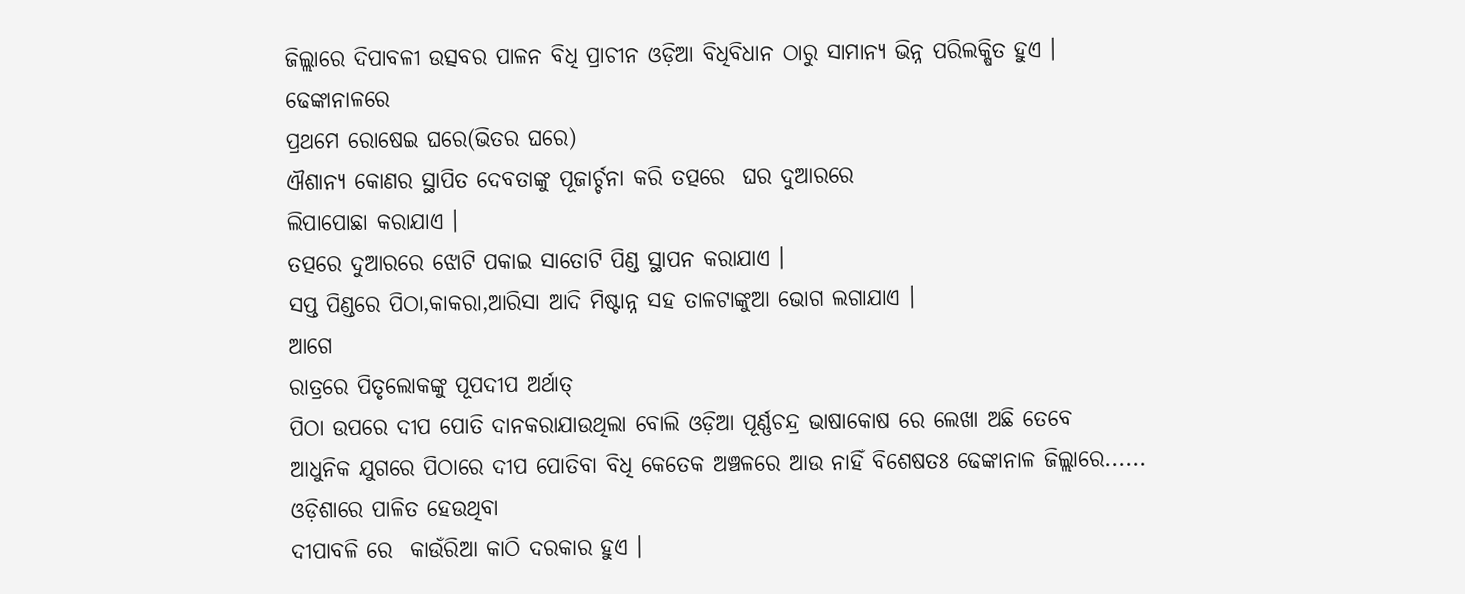ଜିଲ୍ଲାରେ ଦିପାବଳୀ ଉତ୍ସବର ପାଳନ ବିଧି ପ୍ରାଚୀନ ଓଡ଼ିଆ ବିଧିବିଧାନ ଠାରୁ ସାମାନ୍ୟ ଭିନ୍ନ ପରିଲକ୍ଷିତ ହୁଏ ।
ଢେଙ୍କାନାଳରେ
ପ୍ରଥମେ ରୋଷେଇ ଘରେ(ଭିତର ଘରେ)
ଐଶାନ୍ୟ କୋଣର ସ୍ଥାପିତ ଦେବତାଙ୍କୁ ପୂଜାର୍ଚ୍ଚନା କରି ତତ୍ପରେ  ଘର ଦୁଆରରେ
ଲିପାପୋଛା କରାଯାଏ ।
ତତ୍ପରେ ଦୁଆରରେ ଝୋଟି ପକାଇ ସାତୋଟି ପିଣ୍ଡ ସ୍ଥାପନ କରାଯାଏ ।
ସପ୍ତ ପିଣ୍ଡରେ ପିଠା,କାକରା,ଆରିସା ଆଦି ମିଷ୍ଟାନ୍ନ ସହ ତାଳଟାଙ୍କୁଆ ଭୋଗ ଲଗାଯାଏ ।
ଆଗେ
ରାତ୍ରରେ ପିତୃଲୋକଙ୍କୁ ପୂପଦୀପ ଅର୍ଥାତ୍
ପିଠା ଉପରେ ଦୀପ ପୋତି ଦାନକରାଯାଉଥିଲା ବୋଲି ଓଡ଼ିଆ ପୂର୍ଣ୍ଣଚନ୍ଦ୍ର ଭାଷାକୋଷ ରେ ଲେଖା ଅଛି ତେବେ
ଆଧୁନିକ ଯୁଗରେ ପିଠାରେ ଦୀପ ପୋତିବା ବିଧି କେତେକ ଅଞ୍ଚଳରେ ଆଉ ନାହିଁ ବିଶେଷତଃ ଢେଙ୍କାନାଳ ଜିଲ୍ଲାରେ......
ଓଡ଼ିଶାରେ ପାଳିତ ହେଉଥିବା
ଦୀପାବଳି ରେ  କାଉଁରିଆ କାଠି ଦରକାର ହୁଏ ।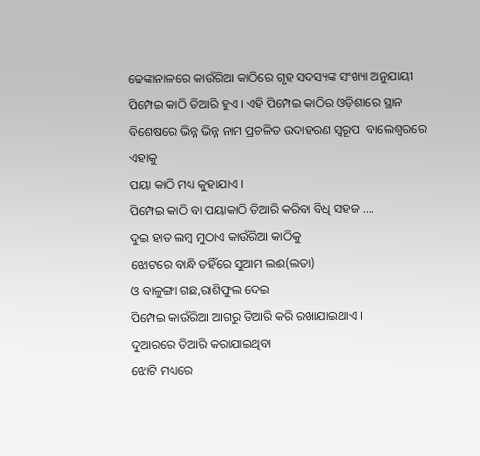ଢେଙ୍କାନାଳରେ କାଉଁରିଆ କାଠିରେ ଗୃହ ସଦସ୍ୟଙ୍କ ସଂଖ୍ୟା ଅନୁଯାୟୀ ପିମ୍ପେଇ କାଠି ତିଆରି ହୁଏ । ଏହି ପିମ୍ପେଇ କାଠିର ଓଡ଼ିଶାରେ ସ୍ଥାନ ବିଶେଷରେ ଭିନ୍ନ ଭିନ୍ନ ନାମ ପ୍ରଚଳିତ ଉଦାହରଣ ସ୍ଵରୂପ  ବାଲେଶ୍ବରରେ ଏହାକୁ
ପୟା କାଠି ମଧ୍ୟ କୁହାଯାଏ ।
ପିମ୍ପେଇ କାଠି ବା ପୟାକାଠି ତିଆରି କରିବା ବିଧି ସହଜ ....
ଦୁଇ ହାତ ଲମ୍ଵ ମୁଠାଏ କାଉଁରିଆ କାଠିକୁ
ଝୋଟରେ ବାନ୍ଧି ତହିଁରେ ସୁଆମ ଲଈ(ଲତା)
ଓ ବାଳୁଙ୍ଗା ଗଛ,ରାଶିଫୁଲ ଦେଇ
ପିମ୍ପେଇ କାଉଁରିଆ ଆଗରୁ ତିଆରି କରି ରଖାଯାଇଥାଏ ।
ଦୁଆରରେ ତିଆରି କରାଯାଇଥିବା
ଝୋଟି ମଧ୍ୟରେ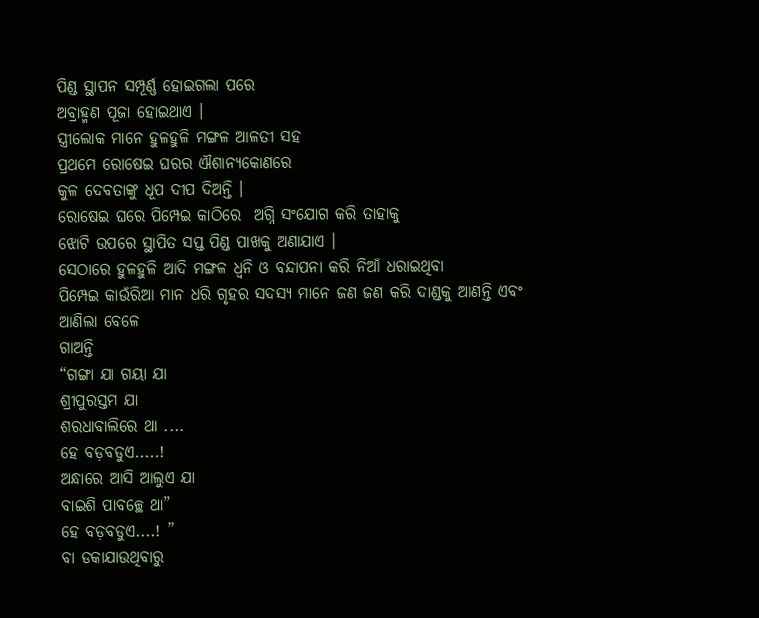ପିଣ୍ଡ ସ୍ଥାପନ ସମ୍ପୂର୍ଣ୍ଣ ହୋଇଗଲା ପରେ
ଅବ୍ରାହ୍ମଣ ପୂଜା ହୋଇଥାଏ ।
ସ୍ତ୍ରୀଲୋକ ମାନେ ହୁଳହୁଳି ମଙ୍ଗଳ ଆଳତୀ ସହ
ପ୍ରଥମେ ରୋଷେଇ ଘରର ଐଶାନ୍ୟକୋଣରେ
କୁଳ ଦେବତାଙ୍କୁ ଧୂପ ଦୀପ ଦିଅନ୍ତି ।
ରୋଷେଇ ଘରେ ପିମ୍ପେଇ କାଠିରେ  ଅଗ୍ନି ସଂଯୋଗ କରି ତାହାକୁ
ଝୋଟି ଉପରେ ସ୍ଥାପିତ ସପ୍ତ ପିଣ୍ଡ ପାଖକୁ ଅଣାଯାଏ ।
ସେଠାରେ ହୁଳହୁଳି ଆଦି ମଙ୍ଗଳ ଧ୍ଵନି ଓ ବନ୍ଦାପନା କରି ନିଆଁ ଧରାଇଥିବା
ପିମ୍ପେଇ କାଉଁରିଆ ମାନ ଧରି ଗୃହର ସଦସ୍ୟ ମାନେ ଜଣ ଜଣ କରି ଦାଣ୍ଡକୁ ଆଣନ୍ତି ଏବଂ
ଆଣିଲା ବେଳେ
ଗାଅନ୍ତି
“ଗଙ୍ଗା ଯା ଗୟା ଯା
ଶ୍ରୀପୁରସ୍ତମ ଯା
ଶରଧାବାଲିରେ ଥା ....
ହେ ବଡ଼ବଡୁଏ.....!
ଅନ୍ଧାରେ ଆସି ଆଲୁଏ ଯା
ବାଇଶି ପାବଚ୍ଛେ ଥା”
ହେ ବଡ଼ବଡୁଏ....! ”
ବା ଡକାଯାଉଥିବାରୁ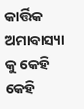କାର୍ତ୍ତିକ ଅମାବାସ୍ୟା କୁ କେହି କେହି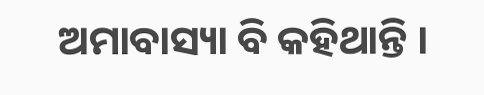ଅମାବାସ୍ୟା ବି କହିଥାନ୍ତି ।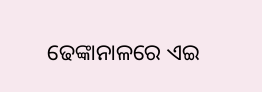ଢେଙ୍କାନାଳରେ ଏଇ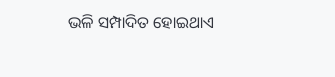ଭଳି ସମ୍ପାଦିତ ହୋଇଥାଏ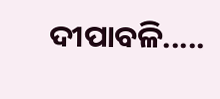ଦୀପାବଳି.....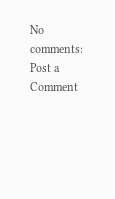No comments:
Post a Comment